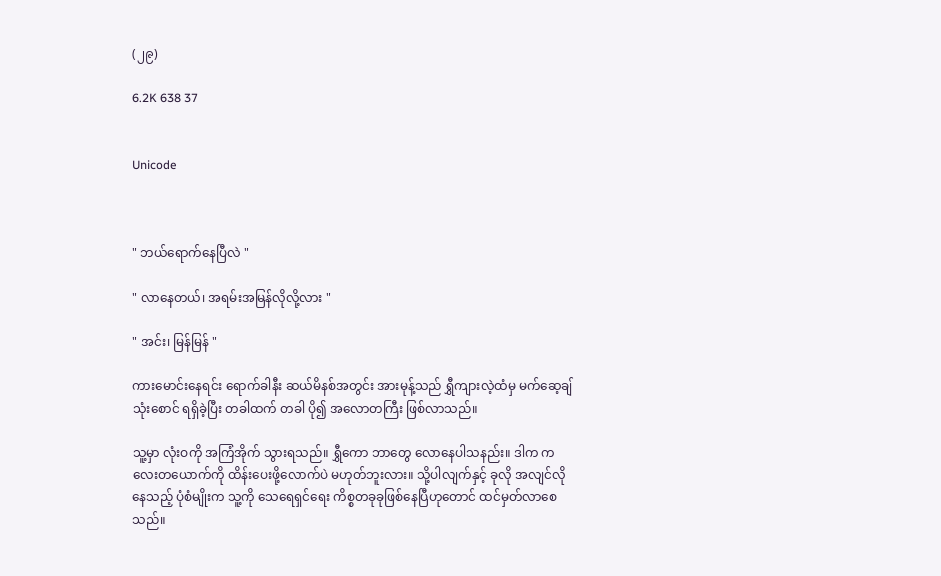(၂၉)

6.2K 638 37


Unicode



" ဘယ်ရောက်နေပြီလဲ "

" လာနေတယ်၊ အရမ်းအမြန်လိုလို့လား "

" အင်း၊ မြန်မြန် "

ကားမောင်းနေရင်း ရောက်ခါနီး ဆယ်မိနစ်အတွင်း အားမုန့်သည် ရွှီကျားလဲ့ထံမှ မက်ဆေ့ချ်သုံးစောင် ရရှိခဲ့ပြီး တခါထက် တခါ ပို၍ အလောတကြီး ဖြစ်လာသည်။

သူ့မှာ လုံးဝကို အကြံအိုက် သွားရသည်။ ရွှီကော ဘာတွေ လောနေပါသနည်း။ ဒါက ကလေးတယောက်ကို ထိန်းပေးဖို့လောက်ပဲ မဟုတ်ဘူးလား။ သို့ပါလျက်နှင့် ခုလို အလျင်လိုနေသည့် ပုံစံမျိုးက သူ့ကို သေရေရှင်ရေး ကိစ္စတခုခုဖြစ်နေပြီဟုတောင် ထင်မှတ်လာစေသည်။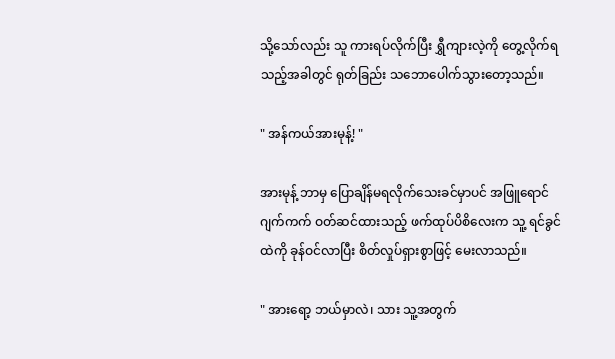သို့သော်လည်း သူ ကားရပ်လိုက်ပြီး ရွှီကျားလဲ့ကို တွေ့လိုက်ရသည့်အခါတွင် ရုတ်ခြည်း သဘောပေါက်သွားတော့သည်။

" အန်ကယ်အားမုန့်! "

အားမုန့် ဘာမှ ပြောချိန်မရလိုက်သေးခင်မှာပင် အဖြူရောင်ဂျက်ကက် ဝတ်ဆင်ထားသည့် ဖက်ထုပ်ပိစိလေးက သူ့ ရင်ခွင်ထဲကို ခုန်ဝင်လာပြီး စိတ်လှုပ်ရှားစွာဖြင့် မေးလာသည်။

" အားရော့ ဘယ်မှာလဲ၊ သား သူ့အတွက်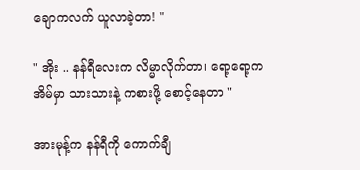ချောကလက် ယူလာခဲ့တာ! "

" အိုး .. နန်ရီလေးက လိမ္မာလိုက်တာ၊ ရော့ရော့က အိမ်မှာ သားသားနဲ့ ကစားဖို့ စောင့်နေတာ "

အားမုန့်က နန်ရီကို ကောက်ချီ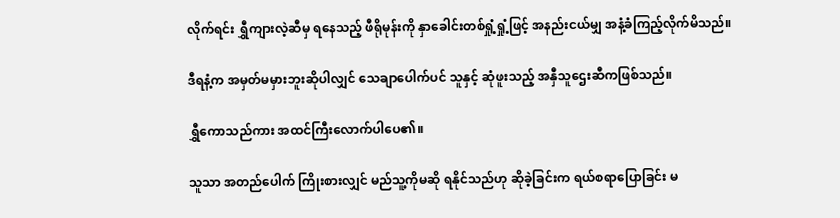လိုက်ရင်း ရွှီကျားလဲ့ဆီမှ ရနေသည့် ဖီရိုမုန်းကို နှာခေါင်းတစ်ရှုံ့ရှုံ့ဖြင့် အနည်းငယ်မျှ အနံ့ခံကြည့်လိုက်မိသည်။

ဒီရနံ့က အမှတ်မမှားဘူးဆိုပါလျှင် သေချာပေါက်ပင် သူနှင့် ဆုံဖူးသည့် အနှီသူဌေးဆီကဖြစ်သည်။

ရွှီကောသည်ကား အထင်ကြီးလောက်ပါပေ၏။

သူသာ အတည်ပေါက် ကြိုးစားလျှင် မည်သူ့ကိုမဆို ရနိုင်သည်ဟု ဆိုခဲ့ခြင်းက ရယ်စရာပြောခြင်း မ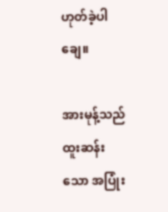ဟုတ်ခဲ့ပါချေ။

အားမုန့်သည် ထူးဆန်းသော အပြုံး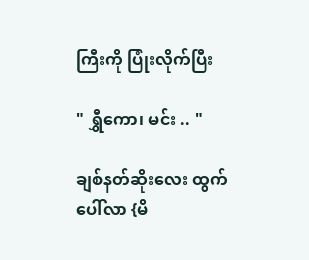ကြီးကို ပြုံးလိုက်ပြီး

" ရွှီကော၊ မင်း .. "

ချစ်နတ်ဆိုးလေး ထွက်ပေါ်လာ {မိ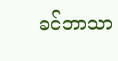ခင်ဘာသာ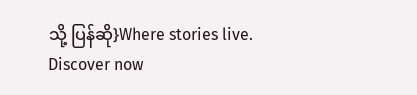သို့ ပြန်ဆို}Where stories live. Discover now